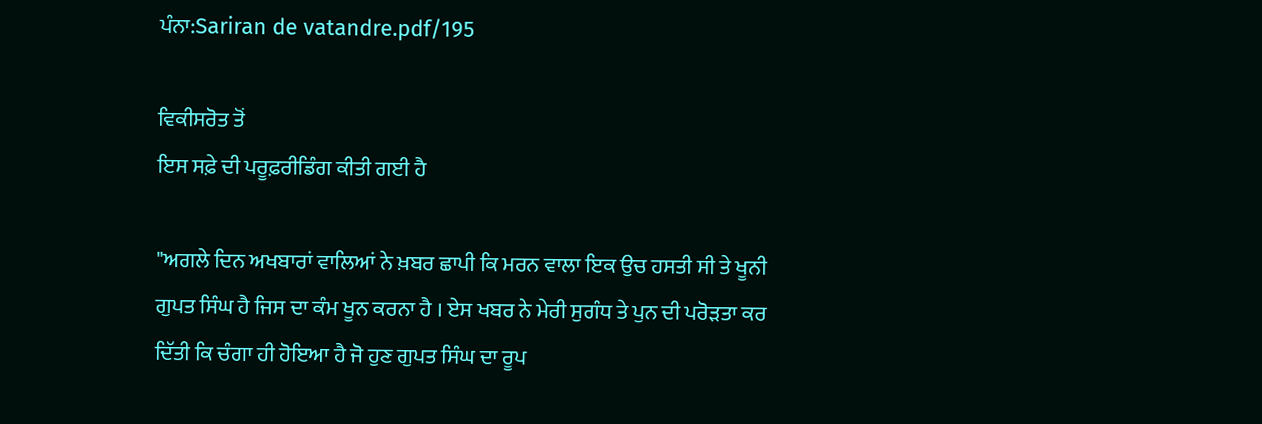ਪੰਨਾ:Sariran de vatandre.pdf/195

ਵਿਕੀਸਰੋਤ ਤੋਂ
ਇਸ ਸਫ਼ੇ ਦੀ ਪਰੂਫ਼ਰੀਡਿੰਗ ਕੀਤੀ ਗਈ ਹੈ

"ਅਗਲੇ ਦਿਨ ਅਖਬਾਰਾਂ ਵਾਲਿਆਂ ਨੇ ਖ਼ਬਰ ਛਾਪੀ ਕਿ ਮਰਨ ਵਾਲਾ ਇਕ ਉਚ ਹਸਤੀ ਸੀ ਤੇ ਖੂਨੀ ਗੁਪਤ ਸਿੰਘ ਹੈ ਜਿਸ ਦਾ ਕੰਮ ਖੂਨ ਕਰਨਾ ਹੈ । ਏਸ ਖਬਰ ਨੇ ਮੇਰੀ ਸੁਗੰਧ ਤੇ ਪੁਨ ਦੀ ਪਰੋੜਤਾ ਕਰ ਦਿੱਤੀ ਕਿ ਚੰਗਾ ਹੀ ਹੋਇਆ ਹੈ ਜੋ ਹੁਣ ਗੁਪਤ ਸਿੰਘ ਦਾ ਰੂਪ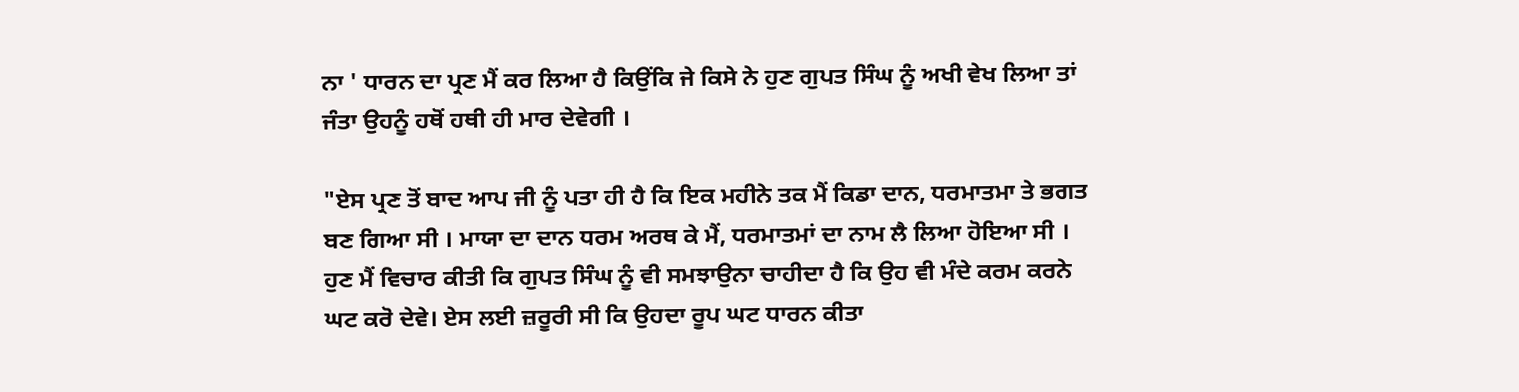ਨਾ ' ਧਾਰਨ ਦਾ ਪ੍ਰਣ ਮੈਂ ਕਰ ਲਿਆ ਹੈ ਕਿਉਂਕਿ ਜੇ ਕਿਸੇ ਨੇ ਹੁਣ ਗੁਪਤ ਸਿੰਘ ਨੂੰ ਅਖੀ ਵੇਖ ਲਿਆ ਤਾਂ ਜੰਤਾ ਉਹਨੂੰ ਹਥੋਂ ਹਥੀ ਹੀ ਮਾਰ ਦੇਵੇਗੀ ।

"ਏਸ ਪ੍ਰਣ ਤੋਂ ਬਾਦ ਆਪ ਜੀ ਨੂੰ ਪਤਾ ਹੀ ਹੈ ਕਿ ਇਕ ਮਹੀਨੇ ਤਕ ਮੈਂ ਕਿਡਾ ਦਾਨ, ਧਰਮਾਤਮਾ ਤੇ ਭਗਤ ਬਣ ਗਿਆ ਸੀ । ਮਾਯਾ ਦਾ ਦਾਨ ਧਰਮ ਅਰਥ ਕੇ ਮੈਂ, ਧਰਮਾਤਮਾਂ ਦਾ ਨਾਮ ਲੈ ਲਿਆ ਹੋਇਆ ਸੀ । ਹੁਣ ਮੈਂ ਵਿਚਾਰ ਕੀਤੀ ਕਿ ਗੁਪਤ ਸਿੰਘ ਨੂੰ ਵੀ ਸਮਝਾਉਨਾ ਚਾਹੀਦਾ ਹੈ ਕਿ ਉਹ ਵੀ ਮੰਦੇ ਕਰਮ ਕਰਨੇ ਘਟ ਕਰੋ ਦੇਵੇ। ਏਸ ਲਈ ਜ਼ਰੂਰੀ ਸੀ ਕਿ ਉਹਦਾ ਰੂਪ ਘਟ ਧਾਰਨ ਕੀਤਾ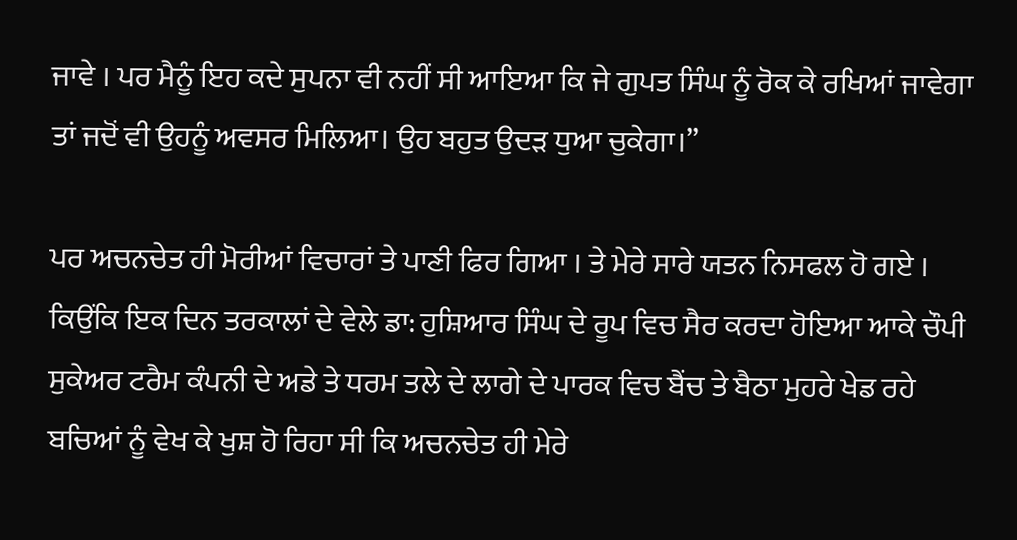ਜਾਵੇ । ਪਰ ਮੈਨੂੰ ਇਹ ਕਦੇ ਸੁਪਨਾ ਵੀ ਨਹੀਂ ਸੀ ਆਇਆ ਕਿ ਜੇ ਗੁਪਤ ਸਿੰਘ ਨੂੰ ਰੋਕ ਕੇ ਰਖਿਆਂ ਜਾਵੇਗਾ ਤਾਂ ਜਦੋਂ ਵੀ ਉਹਨੂੰ ਅਵਸਰ ਮਿਲਿਆ। ਉਹ ਬਹੁਤ ਉਦੜ ਧੁਆ ਚੁਕੇਗਾ।”

ਪਰ ਅਚਨਚੇਤ ਹੀ ਮੋਰੀਆਂ ਵਿਚਾਰਾਂ ਤੇ ਪਾਣੀ ਫਿਰ ਗਿਆ । ਤੇ ਮੇਰੇ ਸਾਰੇ ਯਤਨ ਨਿਸਫਲ ਹੋ ਗਏ । ਕਿਉਂਕਿ ਇਕ ਦਿਨ ਤਰਕਾਲਾਂ ਦੇ ਵੇਲੇ ਡਾ: ਹੁਸ਼ਿਆਰ ਸਿੰਘ ਦੇ ਰੂਪ ਵਿਚ ਸੈਰ ਕਰਦਾ ਹੋਇਆ ਆਕੇ ਚੌਪੀ ਸੁਕੇਅਰ ਟਰੈਮ ਕੰਪਨੀ ਦੇ ਅਡੇ ਤੇ ਧਰਮ ਤਲੇ ਦੇ ਲਾਗੇ ਦੇ ਪਾਰਕ ਵਿਚ ਬੈਂਚ ਤੇ ਬੈਠਾ ਮੁਹਰੇ ਖੇਡ ਰਹੇ ਬਚਿਆਂ ਨੂੰ ਵੇਖ ਕੇ ਖੁਸ਼ ਹੋ ਰਿਹਾ ਸੀ ਕਿ ਅਚਨਚੇਤ ਹੀ ਮੇਰੇ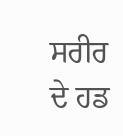ਸਰੀਰ ਦੇ ਹਡ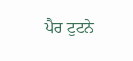ਪੈਰ ਟੁਟਨੇ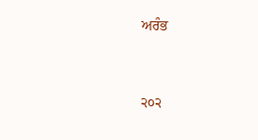ਅਰੰਭ


੨੦੨